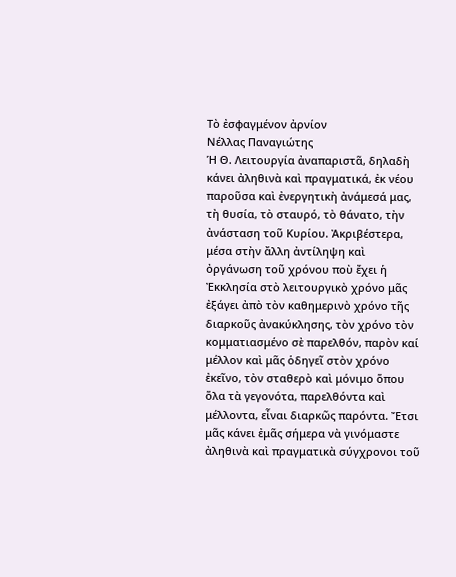Τὸ ἐσφαγμένον ἀρνίον
Νέλλας Παναγιώτης
Ἡ Θ. Λειτουργία ἀναπαριστᾶ, δηλαδὴ κάνει ἀληθινὰ καὶ πραγματικά, ἐκ νέου παροῦσα καὶ ἐνεργητικὴ ἀνάμεσά μας, τὴ θυσία, τὸ σταυρό, τὸ θάνατο, τὴν ἀνάσταση τοῦ Κυρίου. Ἀκριβέστερα, μέσα στὴν ἄλλη ἀντίληψη καὶ ὀργάνωση τοῦ χρόνου ποὺ ἔχει ἡ Ἐκκλησία στὸ λειτουργικὸ χρόνο μᾶς ἐξάγει ἀπὸ τὸν καθημερινὸ χρόνο τῆς διαρκοῦς ἀνακύκλησης, τὸν χρόνο τὸν κομματιασμένο σὲ παρελθόν, παρὸν καί μέλλον καὶ μᾶς ὁδηγεῖ στὸν χρόνο ἐκεῖνο, τὸν σταθερὸ καὶ μόνιμο ὅπου ὅλα τὰ γεγονότα, παρελθόντα καὶ μέλλοντα, εἶναι διαρκῶς παρόντα. Ἔτσι μᾶς κάνει ἐμᾶς σήμερα νὰ γινόμαστε ἀληθινὰ καὶ πραγματικὰ σύγχρονοι τοῦ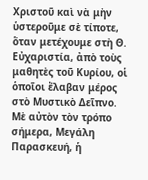Χριστοῦ καὶ νὰ μὴν ὑστεροῦμε σὲ τίποτε, ὅταν μετέχουμε στὴ Θ. Εὐχαριστία, ἀπὸ τοὺς μαθητὲς τοῦ Κυρίου, οἱ ὁποῖοι ἔλαβαν μέρος στὸ Μυστικὸ Δεῖπνο.
Μὲ αὐτὸν τὸν τρόπο σήμερα, Μεγάλη Παρασκευή, ἡ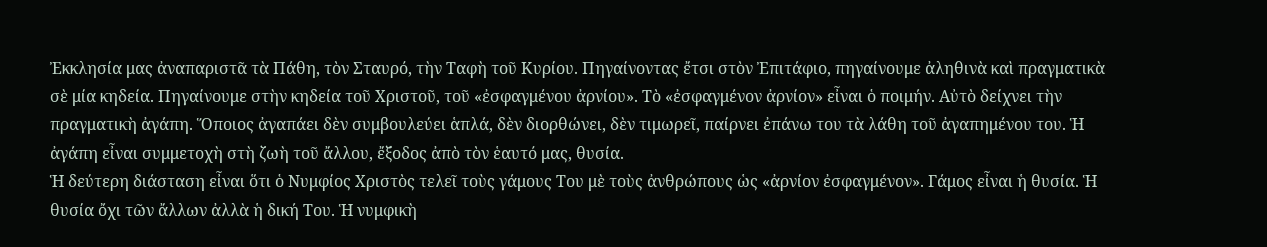Ἐκκλησία μας ἀναπαριστᾶ τὰ Πάθη, τὸν Σταυρό, τὴν Ταφὴ τοῦ Κυρίου. Πηγαίνοντας ἔτσι στὸν Ἐπιτάφιο, πηγαίνουμε ἀληθινὰ καὶ πραγματικὰ σὲ μία κηδεία. Πηγαίνουμε στὴν κηδεία τοῦ Χριστοῦ, τοῦ «ἐσφαγμένου ἀρνίου». Τὸ «ἐσφαγμένον ἀρνίον» εἶναι ὁ ποιμήν. Αὐτὸ δείχνει τὴν πραγματικὴ ἀγάπη. Ὅποιος ἀγαπάει δὲν συμβουλεύει ἁπλά, δὲν διορθώνει, δὲν τιμωρεῖ, παίρνει ἐπάνω του τὰ λάθη τοῦ ἀγαπημένου του. Ἡ ἀγάπη εἶναι συμμετοχὴ στὴ ζωὴ τοῦ ἄλλου, ἔξοδος ἀπὸ τὸν ἑαυτό μας, θυσία.
Ἡ δεύτερη διάσταση εἶναι ὅτι ὁ Νυμφίος Χριστὸς τελεῖ τοὺς γάμους Του μὲ τοὺς ἀνθρώπους ὡς «ἀρνίον ἐσφαγμένον». Γάμος εἶναι ἡ θυσία. Ἡ θυσία ὄχι τῶν ἄλλων ἀλλὰ ἡ δική Του. Ἡ νυμφικὴ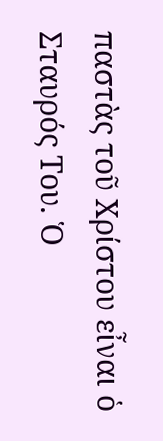παστὰς τοῦ Χρίστου εἶναι ὁ Σταυρός Του. Ὁ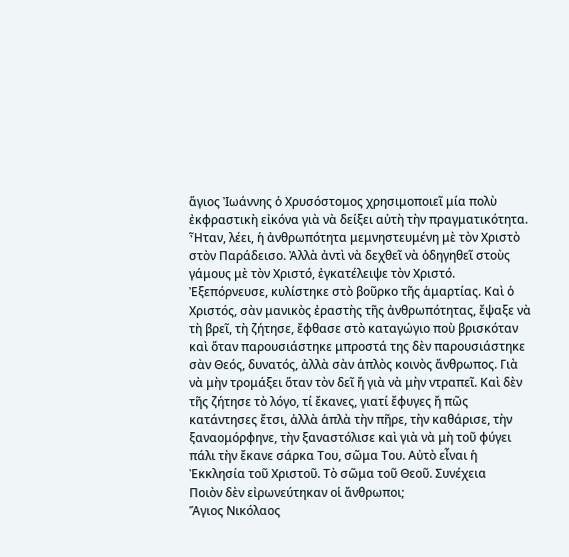ἅγιος Ἰωάννης ὁ Χρυσόστομος χρησιμοποιεῖ μία πολὺ ἐκφραστικὴ εἰκόνα γιὰ νὰ δείξει αὐτὴ τὴν πραγματικότητα. Ἦταν, λέει, ἡ ἀνθρωπότητα μεμνηστευμένη μὲ τὸν Χριστὸ στὸν Παράδεισο. Ἀλλὰ ἀντὶ νὰ δεχθεῖ νὰ ὁδηγηθεῖ στοὺς γάμους μὲ τὸν Χριστό, ἐγκατέλειψε τὸν Χριστό. Ἐξεπόρνευσε, κυλίστηκε στὸ βοῦρκο τῆς ἁμαρτίας. Καὶ ὁ Χριστός, σὰν μανικὸς ἐραστὴς τῆς ἀνθρωπότητας, ἔψαξε νὰ τὴ βρεῖ, τὴ ζήτησε, ἔφθασε στὸ καταγώγιο ποὺ βρισκόταν καὶ ὅταν παρουσιάστηκε μπροστά της δὲν παρουσιάστηκε σὰν Θεός, δυνατός, ἀλλὰ σὰν ἁπλὸς κοινὸς ἄνθρωπος. Γιὰ νὰ μὴν τρομάξει ὅταν τὸν δεῖ ἤ γιὰ νὰ μὴν ντραπεῖ. Καὶ δὲν τῆς ζήτησε τὸ λόγο, τί ἔκανες, γιατί ἔφυγες ἤ πῶς κατάντησες ἔτσι, ἀλλὰ ἁπλὰ τὴν πῆρε, τὴν καθάρισε, τὴν ξαναομόρφηνε, τὴν ξαναστόλισε καὶ γιὰ νὰ μὴ τοῦ φύγει πάλι τὴν ἔκανε σάρκα Του, σῶμα Του. Αὐτὸ εἶναι ἡ Ἐκκλησία τοῦ Χριστοῦ. Τὸ σῶμα τοῦ Θεοῦ. Συνέχεια
Ποιὸν δὲν εἰρωνεύτηκαν οἱ ἄνθρωποι;
Ἅγιος Νικόλαος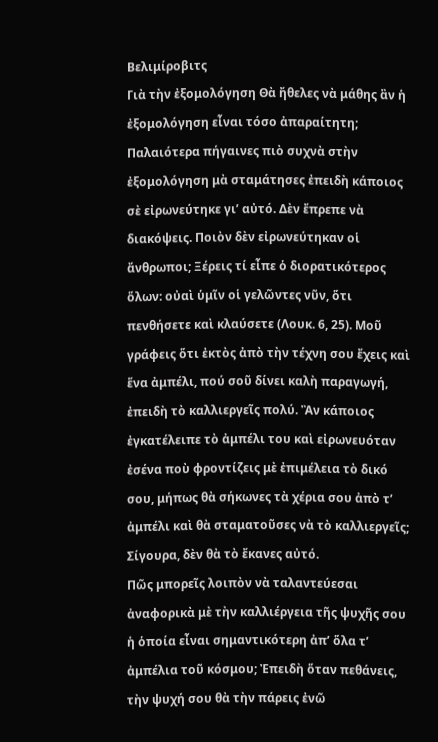Βελιμίροβιτς
Γιὰ τὴν ἐξομολόγηση Θὰ ἤθελες νὰ μάθης ἂν ἡ ἐξομολόγηση εἶναι τόσο ἀπαραίτητη; Παλαιότερα πήγαινες πιὸ συχνὰ στὴν ἐξομολόγηση μὰ σταμάτησες ἐπειδὴ κάποιος σὲ εἰρωνεύτηκε γι’ αὐτό. Δὲν ἔπρεπε νὰ διακόψεις. Ποιὸν δὲν εἰρωνεύτηκαν οἱ ἄνθρωποι; Ξέρεις τί εἶπε ὁ διορατικότερος ὅλων: οὐαὶ ὑμῖν οἱ γελῶντες νῦν, ὅτι πενθήσετε καὶ κλαύσετε (Λουκ. 6, 25). Μοῦ γράφεις ὅτι ἐκτὸς ἀπὸ τὴν τέχνη σου ἔχεις καὶ ἕνα ἀμπέλι, πού σοῦ δίνει καλὴ παραγωγή, ἐπειδὴ τὸ καλλιεργεῖς πολύ. Ἂν κάποιος ἐγκατέλειπε τὸ ἀμπέλι του καὶ εἰρωνευόταν ἐσένα ποὺ φροντίζεις μὲ ἐπιμέλεια τὸ δικό σου, μήπως θὰ σήκωνες τὰ χέρια σου ἀπὸ τ’ ἀμπέλι καὶ θὰ σταματοῦσες νὰ τὸ καλλιεργεῖς; Σίγουρα, δὲν θὰ τὸ ἔκανες αὐτό.
Πῶς μπορεῖς λοιπὸν νὰ ταλαντεύεσαι ἀναφορικὰ μὲ τὴν καλλιέργεια τῆς ψυχῆς σου ἡ ὁποία εἶναι σημαντικότερη ἀπ’ ὅλα τ’ ἀμπέλια τοῦ κόσμου; Ἐπειδὴ ὅταν πεθάνεις, τὴν ψυχή σου θὰ τὴν πάρεις ἐνῶ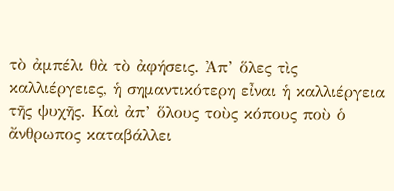τὸ ἀμπέλι θὰ τὸ ἀφήσεις. Ἀπ’ ὅλες τὶς καλλιέργειες, ἡ σημαντικότερη εἶναι ἡ καλλιέργεια τῆς ψυχῆς. Καὶ ἀπ’ ὅλους τοὺς κόπους ποὺ ὁ ἄνθρωπος καταβάλλει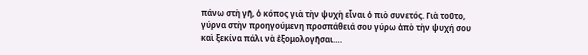πάνω στὴ γῆ, ὁ κόπος γιὰ τὴν ψυχὴ εἶναι ὁ πιὸ συνετός. Γιὰ τοῦτο, γύρνα στὴν προηγούμενη προσπάθειά σου γύρω ἀπὸ τὴν ψυχή σου καὶ ξεκίνα πάλι νὰ ἐξομολογῆσαι….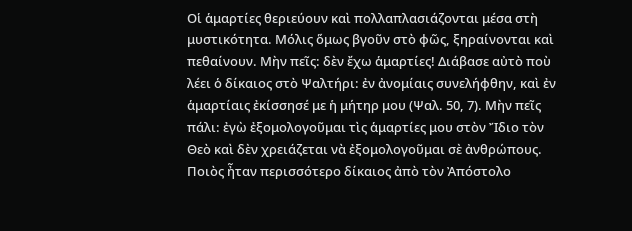Οἱ ἁμαρτίες θεριεύουν καὶ πολλαπλασιάζονται μέσα στὴ μυστικότητα. Μόλις ὅμως βγοῦν στὸ φῶς, ξηραίνονται καὶ πεθαίνουν. Μὴν πεῖς: δὲν ἔχω ἁμαρτίες! Διάβασε αὐτὸ ποὺ λέει ὁ δίκαιος στὸ Ψαλτήρι: ἐν ἀνομίαις συνελήφθην, καὶ ἐν ἁμαρτίαις ἐκίσσησέ με ἡ μήτηρ μου (Ψαλ. 50, 7). Μὴν πεῖς πάλι: ἐγὼ ἐξομολογοῦμαι τὶς ἁμαρτίες μου στὸν Ἴδιο τὸν Θεὸ καὶ δὲν χρειάζεται νὰ ἐξομολογοῦμαι σὲ ἀνθρώπους. Ποιὸς ἦταν περισσότερο δίκαιος ἀπὸ τὸν Ἀπόστολο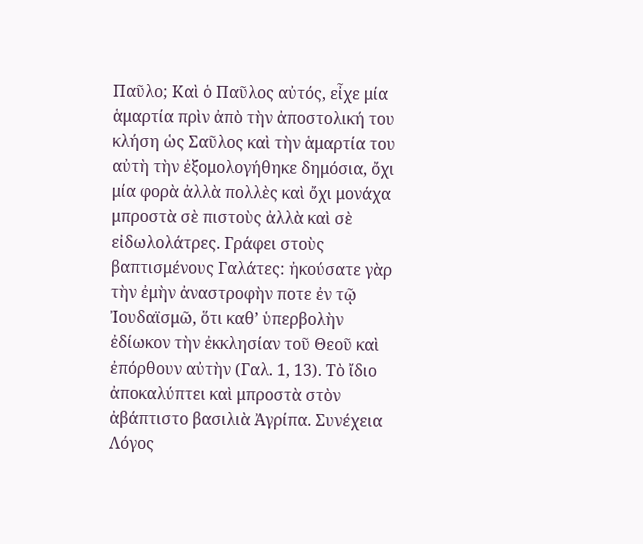Παῦλο; Καὶ ὁ Παῦλος αὐτός, εἶχε μία ἁμαρτία πρὶν ἀπὸ τὴν ἀποστολική του κλήση ὡς Σαῦλος καὶ τὴν ἁμαρτία του αὐτὴ τὴν ἐξομολογήθηκε δημόσια, ὄχι μία φορὰ ἀλλὰ πολλὲς καὶ ὄχι μονάχα μπροστὰ σὲ πιστοὺς ἀλλὰ καὶ σὲ εἰδωλολάτρες. Γράφει στοὺς βαπτισμένους Γαλάτες: ἠκούσατε γὰρ τὴν ἐμὴν ἀναστροφὴν ποτε ἐν τῷ Ἰουδαϊσμῶ, ὅτι καθ’ ὑπερβολὴν ἐδίωκον τὴν ἐκκλησίαν τοῦ Θεοῦ καὶ ἐπόρθουν αὐτὴν (Γαλ. 1, 13). Τὸ ἴδιο ἀποκαλύπτει καὶ μπροστὰ στὸν ἀβάπτιστο βασιλιὰ Ἀγρίπα. Συνέχεια
Λόγος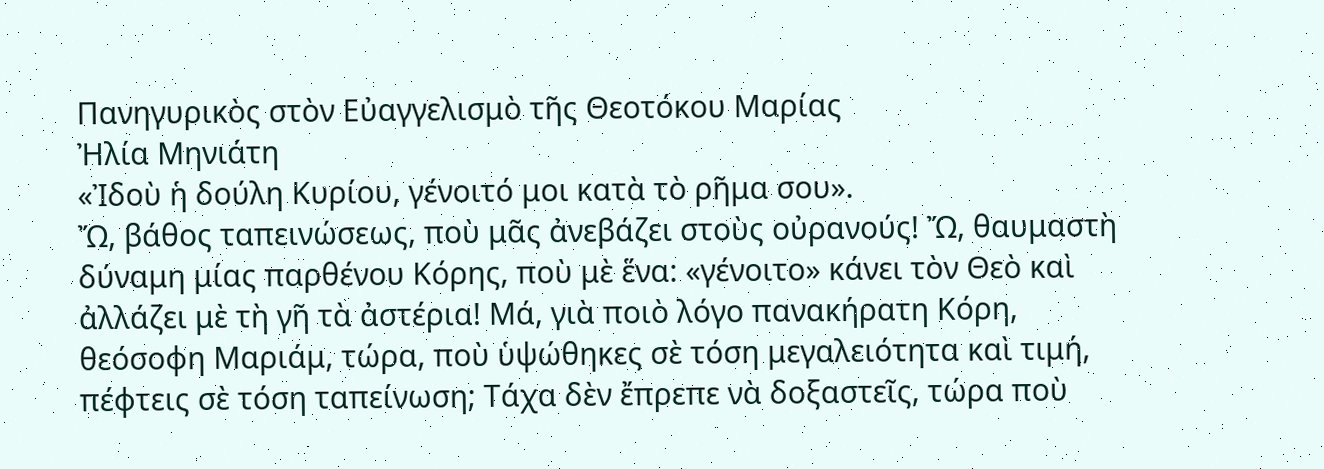Πανηγυρικὸς στὸν Εὐαγγελισμὸ τῆς Θεοτόκου Μαρίας
Ἠλία Μηνιάτη
«Ἰδοὺ ἡ δούλη Κυρίου, γένοιτό μοι κατὰ τὸ ρῆμα σου».
Ὤ, βάθος ταπεινώσεως, ποὺ μᾶς ἀνεβάζει στοὺς οὐρανούς! Ὤ, θαυμαστὴ δύναμη μίας παρθένου Κόρης, ποὺ μὲ ἕνα: «γένοιτο» κάνει τὸν Θεὸ καὶ ἀλλάζει μὲ τὴ γῆ τὰ ἀστέρια! Μά, γιὰ ποιὸ λόγο πανακήρατη Κόρη, θεόσοφη Μαριάμ, τώρα, ποὺ ὑψώθηκες σὲ τόση μεγαλειότητα καὶ τιμή, πέφτεις σὲ τόση ταπείνωση; Τάχα δὲν ἔπρεπε νὰ δοξαστεῖς, τώρα ποὺ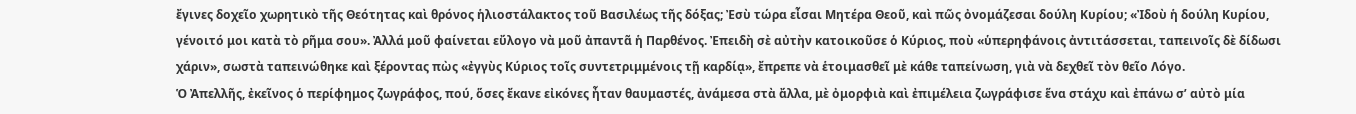ἔγινες δοχεῖο χωρητικὸ τῆς Θεότητας καὶ θρόνος ἡλιοστάλακτος τοῦ Βασιλέως τῆς δόξας; Ἐσὺ τώρα εἶσαι Μητέρα Θεοῦ, καὶ πῶς ὀνομάζεσαι δούλη Κυρίου; «Ἰδοὺ ἡ δούλη Κυρίου, γένοιτό μοι κατὰ τὸ ρῆμα σου». Ἀλλά μοῦ φαίνεται εὔλογο νὰ μοῦ ἀπαντᾶ ἡ Παρθένος. Ἐπειδὴ σὲ αὐτὴν κατοικοῦσε ὁ Κύριος, ποὺ «ὑπερηφάνοις ἀντιτάσσεται, ταπεινοῖς δὲ δίδωσι χάριν», σωστὰ ταπεινώθηκε καὶ ξέροντας πὼς «ἐγγὺς Κύριος τοῖς συντετριμμένοις τῇ καρδίᾳ», ἔπρεπε νὰ ἑτοιμασθεῖ μὲ κάθε ταπείνωση, γιὰ νὰ δεχθεῖ τὸν θεῖο Λόγο.
Ὁ Ἀπελλῆς, ἐκεῖνος ὁ περίφημος ζωγράφος, πού, ὅσες ἔκανε εἰκόνες ἦταν θαυμαστές, ἀνάμεσα στὰ ἄλλα, μὲ ὀμορφιὰ καὶ ἐπιμέλεια ζωγράφισε ἕνα στάχυ καὶ ἐπάνω σ’ αὐτὸ μία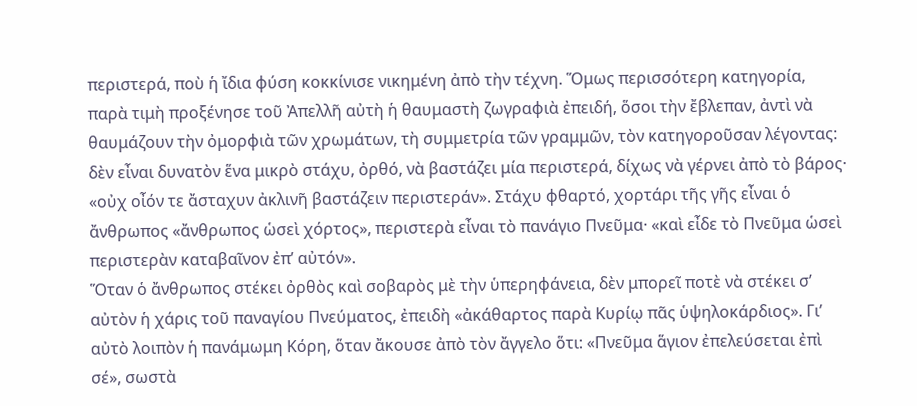περιστερά, ποὺ ἡ ἴδια φύση κοκκίνισε νικημένη ἀπὸ τὴν τέχνη. Ὅμως περισσότερη κατηγορία, παρὰ τιμὴ προξένησε τοῦ Ἀπελλῆ αὐτὴ ἡ θαυμαστὴ ζωγραφιὰ ἐπειδή, ὅσοι τὴν ἔβλεπαν, ἀντὶ νὰ θαυμάζουν τὴν ὀμορφιὰ τῶν χρωμάτων, τὴ συμμετρία τῶν γραμμῶν, τὸν κατηγοροῦσαν λέγοντας: δὲν εἶναι δυνατὸν ἕνα μικρὸ στάχυ, ὀρθό, νὰ βαστάζει μία περιστερά, δίχως νὰ γέρνει ἀπὸ τὸ βάρος· «οὐχ οἶόν τε ἄσταχυν ἀκλινῆ βαστάζειν περιστεράν». Στάχυ φθαρτό, χορτάρι τῆς γῆς εἶναι ὁ ἄνθρωπος «ἄνθρωπος ὡσεὶ χόρτος», περιστερὰ εἶναι τὸ πανάγιο Πνεῦμα· «καὶ εἶδε τὸ Πνεῦμα ὡσεὶ περιστερὰν καταβαῖνον ἐπ’ αὐτόν».
Ὅταν ὁ ἄνθρωπος στέκει ὀρθὸς καὶ σοβαρὸς μὲ τὴν ὑπερηφάνεια, δὲν μπορεῖ ποτὲ νὰ στέκει σ’ αὐτὸν ἡ χάρις τοῦ παναγίου Πνεύματος, ἐπειδὴ «ἀκάθαρτος παρὰ Κυρίῳ πᾶς ὑψηλοκάρδιος». Γι’ αὐτὸ λοιπὸν ἡ πανάμωμη Κόρη, ὅταν ἄκουσε ἀπὸ τὸν ἄγγελο ὅτι: «Πνεῦμα ἅγιον ἐπελεύσεται ἐπὶ σέ», σωστὰ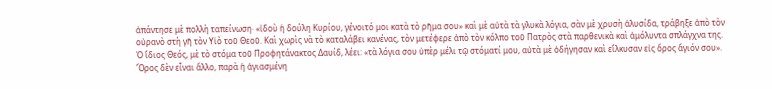ἀπάντησε μὲ πολλὴ ταπείνωση· «ἰδοὺ ἡ δούλη Κυρίου, γένοιτό μοι κατὰ τὸ ρῆμα σου» καὶ μὲ αὐτὰ τὰ γλυκὰ λόγια, σὰν μὲ χρυσὴ ἁλυσίδα, τράβηξε ἀπὸ τὸν οὐρανὸ στὴ γῆ τὸν Υἱὸ τοῦ Θεοῦ. Καὶ χωρὶς νὰ τὸ καταλάβει κανένας, τὸν μετέφερε ἀπὸ τὸν κόλπο τοῦ Πατρὸς στὰ παρθενικὰ καὶ ἀμόλυντα σπλάγχνα της.
Ὁ ἴδιος Θεός, μὲ τὸ στόμα τοῦ Προφητάνακτος Δαυίδ, λέει: «τὰ λόγια σου ὑπὲρ μέλι τῷ στόματί μου, αὐτὰ μὲ ὁδήγησαν καὶ εἵλκυσαν εἰς ὅρος ἅγιόν σου». Ὅρος δὲν εἶναι ἄλλο, παρὰ ἡ ἁγιασμένη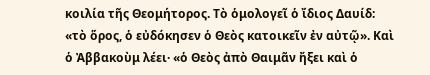κοιλία τῆς Θεομήτορος. Τὸ ὁμολογεῖ ὁ ἴδιος Δαυίδ: «τὸ ὅρος, ὁ εὐδόκησεν ὁ Θεὸς κατοικεῖν ἐν αὐτῷ». Καὶ ὁ Ἀββακοὺμ λέει· «ὁ Θεὸς ἀπὸ Θαιμᾶν ἤξει καὶ ὁ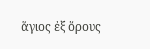ἅγιος ἐξ ὅρους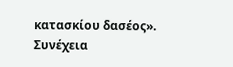κατασκίου δασέος». Συνέχεια